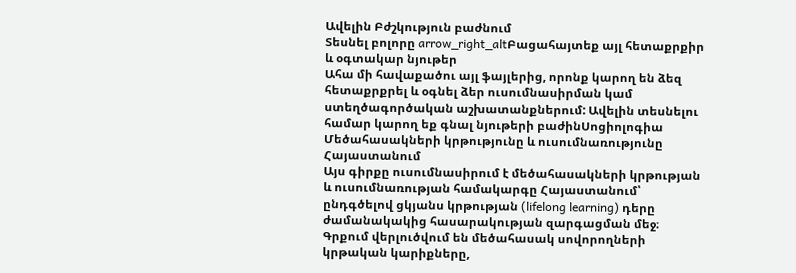Ավելին Բժշկություն բաժնում
Տեսնել բոլորը arrow_right_altԲացահայտեք այլ հետաքրքիր և օգտակար նյութեր
Ահա մի հավաքածու այլ ֆայլերից, որոնք կարող են ձեզ հետաքրքրել և օգնել ձեր ուսումնասիրման կամ ստեղծագործական աշխատանքներում: Ավելին տեսնելու համար կարող եք գնալ նյութերի բաժինՍոցիոլոգիա
Մեծահասակների կրթությունը և ուսումնառությունը Հայաստանում
Այս գիրքը ուսումնասիրում է մեծահասակների կրթության և ուսումնառության համակարգը Հայաստանում՝ ընդգծելով ցկյանս կրթության (lifelong learning) դերը ժամանակակից հասարակության զարգացման մեջ։ Գրքում վերլուծվում են մեծահասակ սովորողների կրթական կարիքները,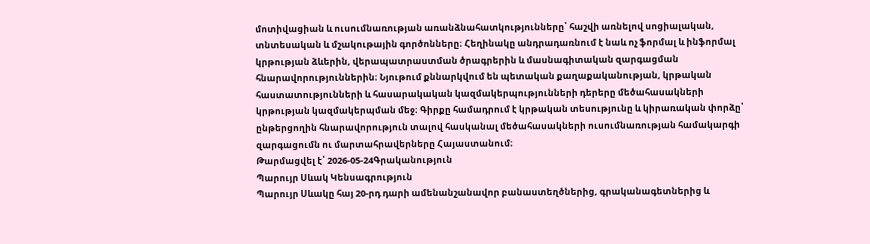մոտիվացիան և ուսումնառության առանձնահատկությունները՝ հաշվի առնելով սոցիալական, տնտեսական և մշակութային գործոնները։ Հեղինակը անդրադառնում է նաև ոչ ֆորմալ և ինֆորմալ կրթության ձևերին, վերապատրաստման ծրագրերին և մասնագիտական զարգացման հնարավորություններին։ Նյութում քննարկվում են պետական քաղաքականության, կրթական հաստատությունների և հասարակական կազմակերպությունների դերերը մեծահասակների կրթության կազմակերպման մեջ։ Գիրքը համադրում է կրթական տեսությունը և կիրառական փորձը՝ ընթերցողին հնարավորություն տալով հասկանալ մեծահասակների ուսումնառության համակարգի զարգացումն ու մարտահրավերները Հայաստանում։
Թարմացվել է՝ 2026-05-24Գրականություն
Պարույր Սևակ Կենսագրություն
Պարույր Սևակը հայ 20-րդ դարի ամենանշանավոր բանաստեղծներից, գրականագետներից և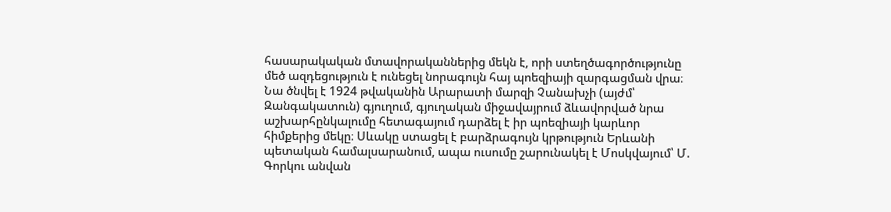հասարակական մտավորականներից մեկն է, որի ստեղծագործությունը մեծ ազդեցություն է ունեցել նորագույն հայ պոեզիայի զարգացման վրա։ Նա ծնվել է 1924 թվականին Արարատի մարզի Չանախչի (այժմ՝ Զանգակատուն) գյուղում, գյուղական միջավայրում ձևավորված նրա աշխարհընկալումը հետագայում դարձել է իր պոեզիայի կարևոր հիմքերից մեկը։ Սևակը ստացել է բարձրագույն կրթություն Երևանի պետական համալսարանում, ապա ուսումը շարունակել է Մոսկվայում՝ Մ. Գորկու անվան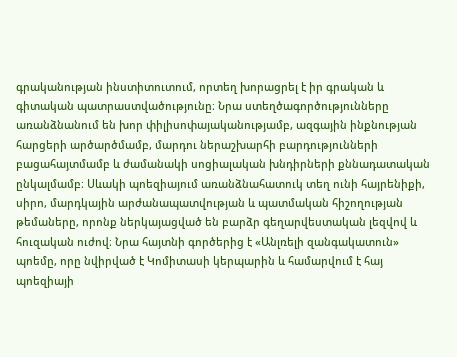գրականության ինստիտուտում, որտեղ խորացրել է իր գրական և գիտական պատրաստվածությունը։ Նրա ստեղծագործությունները առանձնանում են խոր փիլիսոփայականությամբ, ազգային ինքնության հարցերի արծարծմամբ, մարդու ներաշխարհի բարդությունների բացահայտմամբ և ժամանակի սոցիալական խնդիրների քննադատական ընկալմամբ։ Սևակի պոեզիայում առանձնահատուկ տեղ ունի հայրենիքի, սիրո, մարդկային արժանապատվության և պատմական հիշողության թեմաները, որոնք ներկայացված են բարձր գեղարվեստական լեզվով և հուզական ուժով։ Նրա հայտնի գործերից է «Անլռելի զանգակատուն» պոեմը, որը նվիրված է Կոմիտասի կերպարին և համարվում է հայ պոեզիայի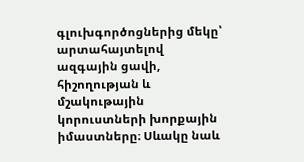գլուխգործոցներից մեկը՝ արտահայտելով ազգային ցավի, հիշողության և մշակութային կորուստների խորքային իմաստները։ Սևակը նաև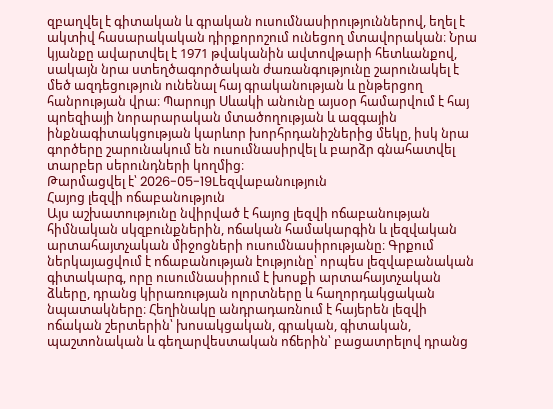զբաղվել է գիտական և գրական ուսումնասիրություններով, եղել է ակտիվ հասարակական դիրքորոշում ունեցող մտավորական։ Նրա կյանքը ավարտվել է 1971 թվականին ավտովթարի հետևանքով, սակայն նրա ստեղծագործական ժառանգությունը շարունակել է մեծ ազդեցություն ունենալ հայ գրականության և ընթերցող հանրության վրա։ Պարույր Սևակի անունը այսօր համարվում է հայ պոեզիայի նորարարական մտածողության և ազգային ինքնագիտակցության կարևոր խորհրդանիշներից մեկը, իսկ նրա գործերը շարունակում են ուսումնասիրվել և բարձր գնահատվել տարբեր սերունդների կողմից։
Թարմացվել է՝ 2026-05-19Lեզվաբանություն
Հայոց լեզվի ոճաբանություն
Այս աշխատությունը նվիրված է հայոց լեզվի ոճաբանության հիմնական սկզբունքներին, ոճական համակարգին և լեզվական արտահայտչական միջոցների ուսումնասիրությանը։ Գրքում ներկայացվում է ոճաբանության էությունը՝ որպես լեզվաբանական գիտակարգ, որը ուսումնասիրում է խոսքի արտահայտչական ձևերը, դրանց կիրառության ոլորտները և հաղորդակցական նպատակները։ Հեղինակը անդրադառնում է հայերեն լեզվի ոճական շերտերին՝ խոսակցական, գրական, գիտական, պաշտոնական և գեղարվեստական ոճերին՝ բացատրելով դրանց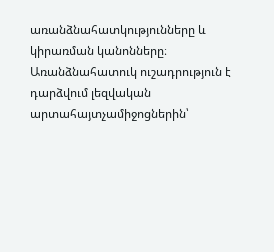առանձնահատկությունները և կիրառման կանոնները։ Առանձնահատուկ ուշադրություն է դարձվում լեզվական արտահայտչամիջոցներին՝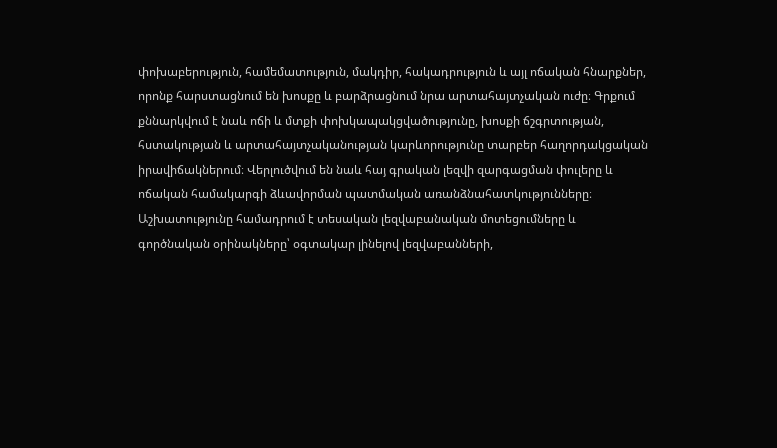փոխաբերություն, համեմատություն, մակդիր, հակադրություն և այլ ոճական հնարքներ, որոնք հարստացնում են խոսքը և բարձրացնում նրա արտահայտչական ուժը։ Գրքում քննարկվում է նաև ոճի և մտքի փոխկապակցվածությունը, խոսքի ճշգրտության, հստակության և արտահայտչականության կարևորությունը տարբեր հաղորդակցական իրավիճակներում։ Վերլուծվում են նաև հայ գրական լեզվի զարգացման փուլերը և ոճական համակարգի ձևավորման պատմական առանձնահատկությունները։ Աշխատությունը համադրում է տեսական լեզվաբանական մոտեցումները և գործնական օրինակները՝ օգտակար լինելով լեզվաբանների,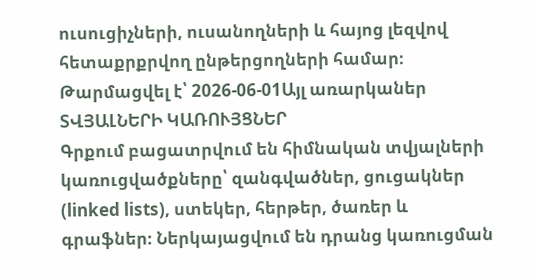ուսուցիչների, ուսանողների և հայոց լեզվով հետաքրքրվող ընթերցողների համար։
Թարմացվել է՝ 2026-06-01Այլ առարկաներ
ՏՎՅԱԼՆԵՐԻ ԿԱՌՈՒՅՑՆԵՐ
Գրքում բացատրվում են հիմնական տվյալների կառուցվածքները՝ զանգվածներ, ցուցակներ (linked lists), ստեկեր, հերթեր, ծառեր և գրաֆներ։ Ներկայացվում են դրանց կառուցման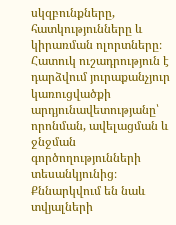սկզբունքները, հատկությունները և կիրառման ոլորտները։ Հատուկ ուշադրություն է դարձվում յուրաքանչյուր կառուցվածքի արդյունավետությանը՝ որոնման, ավելացման և ջնջման գործողությունների տեսանկյունից։ Քննարկվում են նաև տվյալների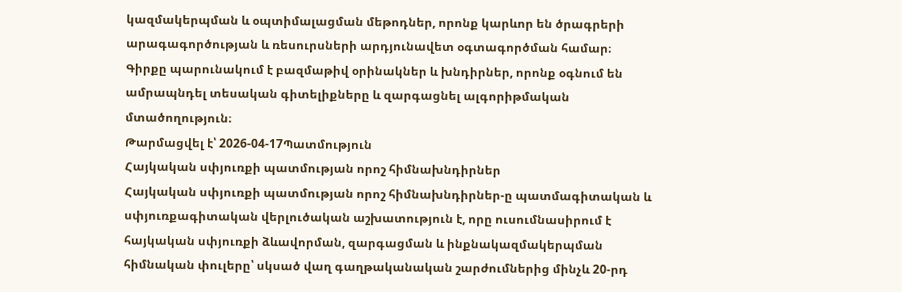կազմակերպման և օպտիմալացման մեթոդներ, որոնք կարևոր են ծրագրերի արագագործության և ռեսուրսների արդյունավետ օգտագործման համար։ Գիրքը պարունակում է բազմաթիվ օրինակներ և խնդիրներ, որոնք օգնում են ամրապնդել տեսական գիտելիքները և զարգացնել ալգորիթմական մտածողություն։
Թարմացվել է՝ 2026-04-17Պատմություն
Հայկական սփյուռքի պատմության որոշ հիմնախնդիրներ
Հայկական սփյուռքի պատմության որոշ հիմնախնդիրներ-ը պատմագիտական և սփյուռքագիտական վերլուծական աշխատություն է, որը ուսումնասիրում է հայկական սփյուռքի ձևավորման, զարգացման և ինքնակազմակերպման հիմնական փուլերը՝ սկսած վաղ գաղթականական շարժումներից մինչև 20-րդ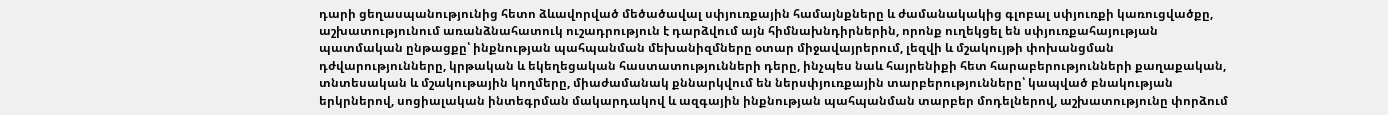դարի ցեղասպանությունից հետո ձևավորված մեծածավալ սփյուռքային համայնքները և ժամանակակից գլոբալ սփյուռքի կառուցվածքը, աշխատությունում առանձնահատուկ ուշադրություն է դարձվում այն հիմնախնդիրներին, որոնք ուղեկցել են սփյուռքահայության պատմական ընթացքը՝ ինքնության պահպանման մեխանիզմները օտար միջավայրերում, լեզվի և մշակույթի փոխանցման դժվարությունները, կրթական և եկեղեցական հաստատությունների դերը, ինչպես նաև հայրենիքի հետ հարաբերությունների քաղաքական, տնտեսական և մշակութային կողմերը, միաժամանակ քննարկվում են ներսփյուռքային տարբերությունները՝ կապված բնակության երկրներով, սոցիալական ինտեգրման մակարդակով և ազգային ինքնության պահպանման տարբեր մոդելներով, աշխատությունը փորձում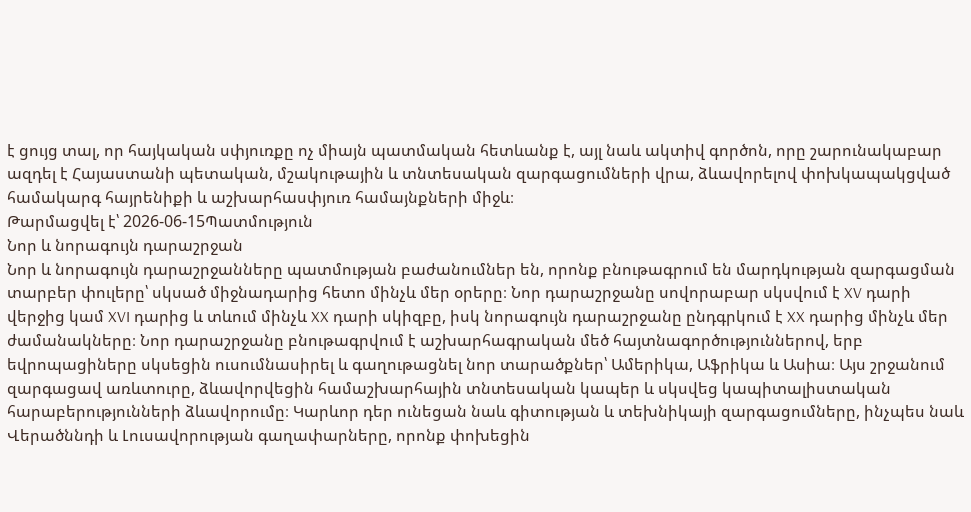է ցույց տալ, որ հայկական սփյուռքը ոչ միայն պատմական հետևանք է, այլ նաև ակտիվ գործոն, որը շարունակաբար ազդել է Հայաստանի պետական, մշակութային և տնտեսական զարգացումների վրա, ձևավորելով փոխկապակցված համակարգ հայրենիքի և աշխարհասփյուռ համայնքների միջև։
Թարմացվել է՝ 2026-06-15Պատմություն
Նոր և նորագույն դարաշրջան
Նոր և նորագույն դարաշրջանները պատմության բաժանումներ են, որոնք բնութագրում են մարդկության զարգացման տարբեր փուլերը՝ սկսած միջնադարից հետո մինչև մեր օրերը։ Նոր դարաշրջանը սովորաբար սկսվում է XV դարի վերջից կամ XVI դարից և տևում մինչև XX դարի սկիզբը, իսկ նորագույն դարաշրջանը ընդգրկում է XX դարից մինչև մեր ժամանակները։ Նոր դարաշրջանը բնութագրվում է աշխարհագրական մեծ հայտնագործություններով, երբ եվրոպացիները սկսեցին ուսումնասիրել և գաղութացնել նոր տարածքներ՝ Ամերիկա, Աֆրիկա և Ասիա։ Այս շրջանում զարգացավ առևտուրը, ձևավորվեցին համաշխարհային տնտեսական կապեր և սկսվեց կապիտալիստական հարաբերությունների ձևավորումը։ Կարևոր դեր ունեցան նաև գիտության և տեխնիկայի զարգացումները, ինչպես նաև Վերածննդի և Լուսավորության գաղափարները, որոնք փոխեցին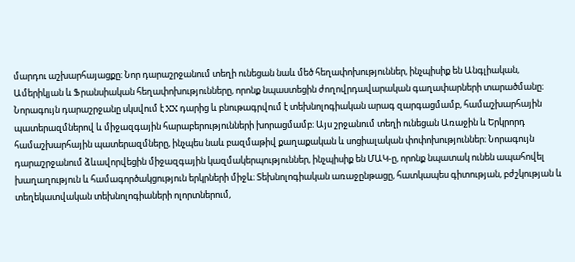մարդու աշխարհայացքը։ Նոր դարաշրջանում տեղի ունեցան նաև մեծ հեղափոխություններ, ինչպիսիք են Անգլիական, Ամերիկյան և Ֆրանսիական հեղափոխությունները, որոնք նպաստեցին ժողովրդավարական գաղափարների տարածմանը։ Նորագույն դարաշրջանը սկսվում է XX դարից և բնութագրվում է տեխնոլոգիական արագ զարգացմամբ, համաշխարհային պատերազմներով և միջազգային հարաբերությունների խորացմամբ։ Այս շրջանում տեղի ունեցան Առաջին և Երկրորդ համաշխարհային պատերազմները, ինչպես նաև բազմաթիվ քաղաքական և սոցիալական փոփոխություններ։ Նորագույն դարաշրջանում ձևավորվեցին միջազգային կազմակերպություններ, ինչպիսիք են ՄԱԿ-ը, որոնք նպատակ ունեն ապահովել խաղաղություն և համագործակցություն երկրների միջև։ Տեխնոլոգիական առաջընթացը, հատկապես գիտության, բժշկության և տեղեկատվական տեխնոլոգիաների ոլորտներում,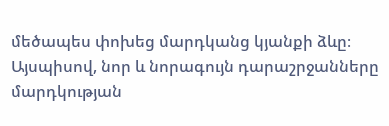մեծապես փոխեց մարդկանց կյանքի ձևը։ Այսպիսով, նոր և նորագույն դարաշրջանները մարդկության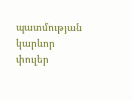պատմության կարևոր փուլեր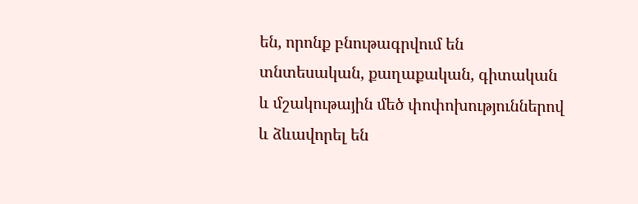են, որոնք բնութագրվում են տնտեսական, քաղաքական, գիտական և մշակութային մեծ փոփոխություններով և ձևավորել են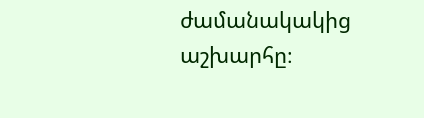ժամանակակից աշխարհը։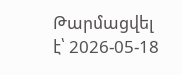Թարմացվել է՝ 2026-05-18